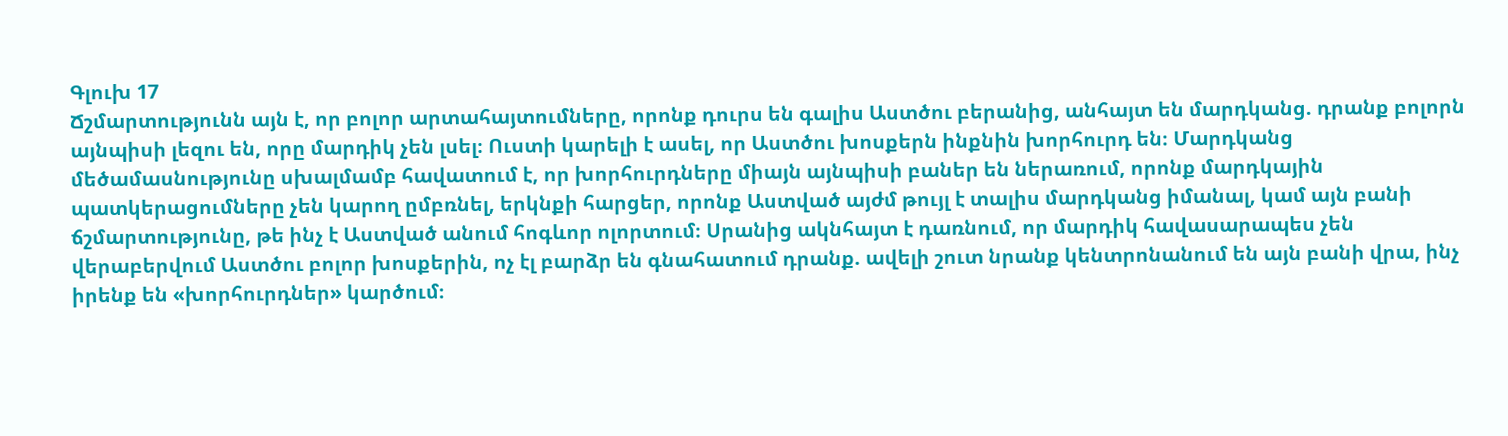Գլուխ 17
Ճշմարտությունն այն է, որ բոլոր արտահայտումները, որոնք դուրս են գալիս Աստծու բերանից, անհայտ են մարդկանց. դրանք բոլորն այնպիսի լեզու են, որը մարդիկ չեն լսել։ Ուստի կարելի է ասել, որ Աստծու խոսքերն ինքնին խորհուրդ են։ Մարդկանց մեծամասնությունը սխալմամբ հավատում է, որ խորհուրդները միայն այնպիսի բաներ են ներառում, որոնք մարդկային պատկերացումները չեն կարող ըմբռնել, երկնքի հարցեր, որոնք Աստված այժմ թույլ է տալիս մարդկանց իմանալ, կամ այն բանի ճշմարտությունը, թե ինչ է Աստված անում հոգևոր ոլորտում։ Սրանից ակնհայտ է դառնում, որ մարդիկ հավասարապես չեն վերաբերվում Աստծու բոլոր խոսքերին, ոչ էլ բարձր են գնահատում դրանք. ավելի շուտ նրանք կենտրոնանում են այն բանի վրա, ինչ իրենք են «խորհուրդներ» կարծում։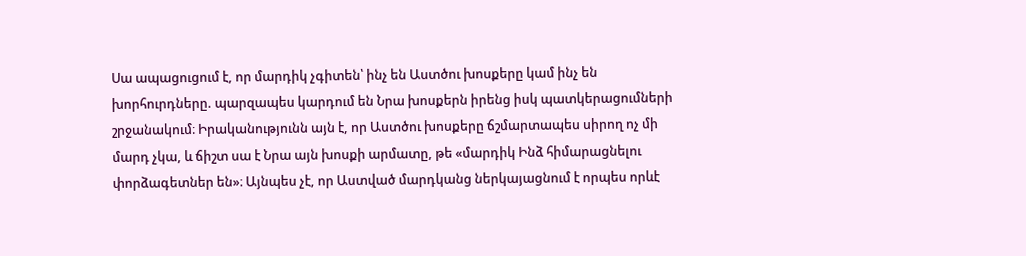Սա ապացուցում է, որ մարդիկ չգիտեն՝ ինչ են Աստծու խոսքերը կամ ինչ են խորհուրդները. պարզապես կարդում են Նրա խոսքերն իրենց իսկ պատկերացումների շրջանակում։ Իրականությունն այն է, որ Աստծու խոսքերը ճշմարտապես սիրող ոչ մի մարդ չկա, և ճիշտ սա է Նրա այն խոսքի արմատը, թե «մարդիկ Ինձ հիմարացնելու փորձագետներ են»։ Այնպես չէ, որ Աստված մարդկանց ներկայացնում է որպես որևէ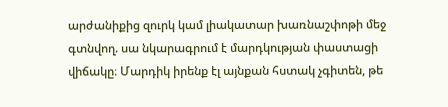արժանիքից զուրկ կամ լիակատար խառնաշփոթի մեջ գտնվող. սա նկարագրում է մարդկության փաստացի վիճակը։ Մարդիկ իրենք էլ այնքան հստակ չգիտեն, թե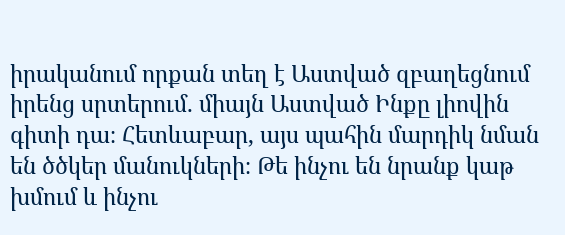իրականում որքան տեղ է Աստված զբաղեցնում իրենց սրտերում. միայն Աստված Ինքը լիովին գիտի դա։ Հետևաբար, այս պահին մարդիկ նման են ծծկեր մանուկների։ Թե ինչու են նրանք կաթ խմում և ինչու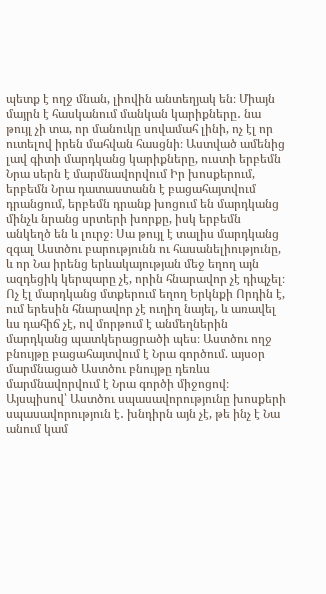պետք է ողջ մնան, լիովին անտեղյակ են։ Միայն մայրն է հասկանում մանկան կարիքները․ նա թույլ չի տա, որ մանուկը սովամահ լինի, ոչ էլ որ ուտելով իրեն մահվան հասցնի։ Աստված ամենից լավ գիտի մարդկանց կարիքները, ուստի երբեմն Նրա սերն է մարմնավորվում Իր խոսքերում, երբեմն Նրա դատաստանն է բացահայտվում դրանցում, երբեմն դրանք խոցում են մարդկանց մինչև նրանց սրտերի խորքը, իսկ երբեմն անկեղծ են և լուրջ։ Սա թույլ է տալիս մարդկանց զգալ Աստծու բարությունն ու հասանելիությունը, և որ Նա իրենց երևակայության մեջ եղող այն ազդեցիկ կերպարը չէ, որին հնարավոր չէ դիպչել։ Ոչ էլ մարդկանց մտքերում եղող Երկնքի Որդին է, ում երեսին հնարավոր չէ ուղիղ նայել, և առավել ևս դահիճ չէ, ով մորթում է անմեղներին մարդկանց պատկերացրածի պես։ Աստծու ողջ բնույթը բացահայտվում է Նրա գործում. այսօր մարմնացած Աստծու բնույթը դեռևս մարմնավորվում է Նրա գործի միջոցով։ Այսպիսով՝ Աստծու սպասավորությունը խոսքերի սպասավորություն է․ խնդիրն այն չէ, թե ինչ է Նա անում կամ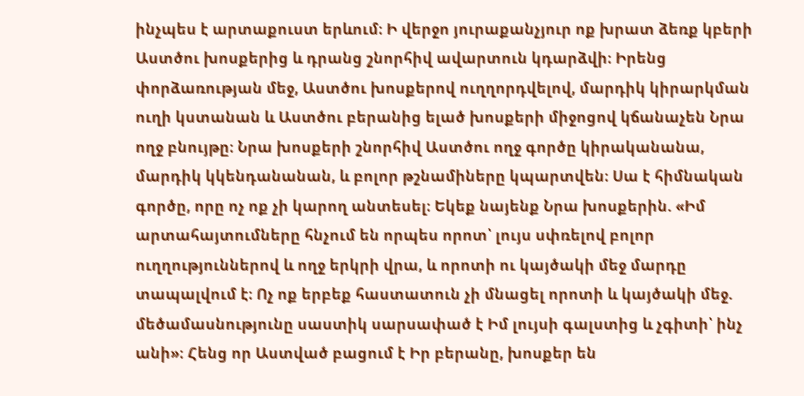ինչպես է արտաքուստ երևում։ Ի վերջո յուրաքանչյուր ոք խրատ ձեռք կբերի Աստծու խոսքերից և դրանց շնորհիվ ավարտուն կդարձվի։ Իրենց փորձառության մեջ, Աստծու խոսքերով ուղղորդվելով, մարդիկ կիրարկման ուղի կստանան և Աստծու բերանից ելած խոսքերի միջոցով կճանաչեն Նրա ողջ բնույթը։ Նրա խոսքերի շնորհիվ Աստծու ողջ գործը կիրականանա, մարդիկ կկենդանանան, և բոլոր թշնամիները կպարտվեն։ Սա է հիմնական գործը, որը ոչ ոք չի կարող անտեսել։ Եկեք նայենք Նրա խոսքերին. «Իմ արտահայտումները հնչում են որպես որոտ՝ լույս սփռելով բոլոր ուղղություններով և ողջ երկրի վրա, և որոտի ու կայծակի մեջ մարդը տապալվում է։ Ոչ ոք երբեք հաստատուն չի մնացել որոտի և կայծակի մեջ. մեծամասնությունը սաստիկ սարսափած է Իմ լույսի գալստից և չգիտի՝ ինչ անի»։ Հենց որ Աստված բացում է Իր բերանը, խոսքեր են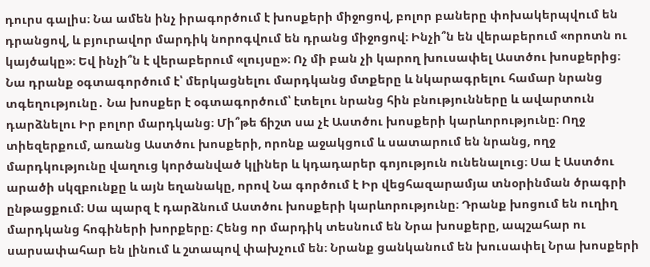դուրս գալիս։ Նա ամեն ինչ իրագործում է խոսքերի միջոցով, բոլոր բաները փոխակերպվում են դրանցով, և բյուրավոր մարդիկ նորոգվում են դրանց միջոցով։ Ինչի՞ն են վերաբերում «որոտն ու կայծակը»։ Եվ ինչի՞ն է վերաբերում «լույսը»։ Ոչ մի բան չի կարող խուսափել Աստծու խոսքերից։ Նա դրանք օգտագործում է՝ մերկացնելու մարդկանց մտքերը և նկարագրելու համար նրանց տգեղությունը․ Նա խոսքեր է օգտագործում՝ էտելու նրանց հին բնությունները և ավարտուն դարձնելու Իր բոլոր մարդկանց։ Մի՞թե ճիշտ սա չէ Աստծու խոսքերի կարևորությունը։ Ողջ տիեզերքում, առանց Աստծու խոսքերի, որոնք աջակցում և սատարում են նրանց, ողջ մարդկությունը վաղուց կործանված կլիներ և կդադարեր գոյություն ունենալուց։ Սա է Աստծու արածի սկզբունքը և այն եղանակը, որով Նա գործում է Իր վեցհազարամյա տնօրինման ծրագրի ընթացքում։ Սա պարզ է դարձնում Աստծու խոսքերի կարևորությունը։ Դրանք խոցում են ուղիղ մարդկանց հոգիների խորքերը։ Հենց որ մարդիկ տեսնում են Նրա խոսքերը, ապշահար ու սարսափահար են լինում և շտապով փախչում են։ Նրանք ցանկանում են խուսափել Նրա խոսքերի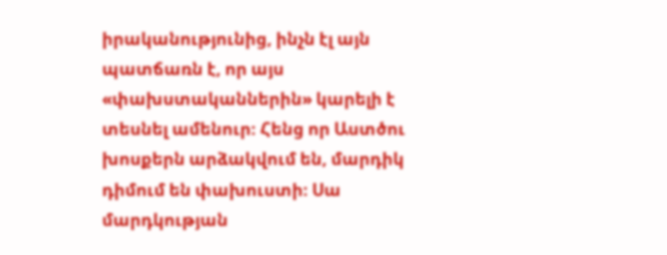իրականությունից, ինչն էլ այն պատճառն է, որ այս «փախստականներին» կարելի է տեսնել ամենուր։ Հենց որ Աստծու խոսքերն արձակվում են, մարդիկ դիմում են փախուստի։ Սա մարդկության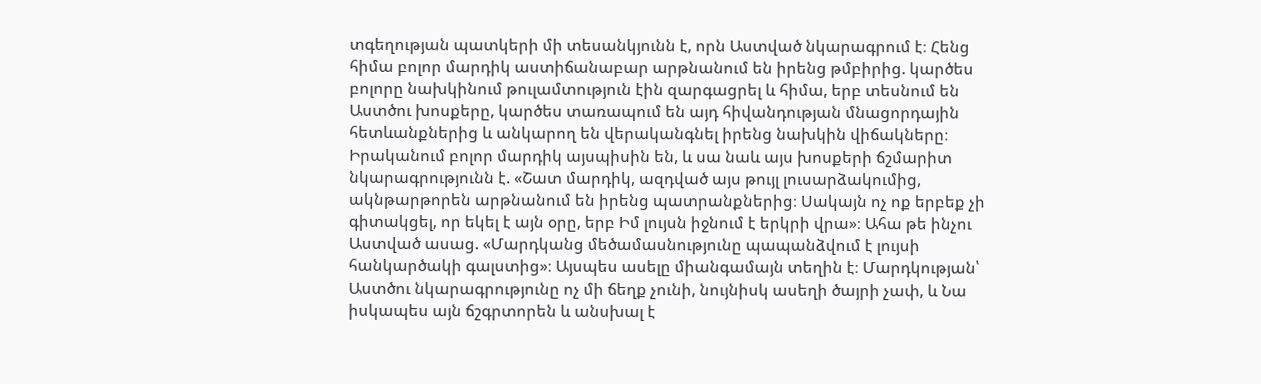տգեղության պատկերի մի տեսանկյունն է, որն Աստված նկարագրում է։ Հենց հիմա բոլոր մարդիկ աստիճանաբար արթնանում են իրենց թմբիրից. կարծես բոլորը նախկինում թուլամտություն էին զարգացրել և հիմա, երբ տեսնում են Աստծու խոսքերը, կարծես տառապում են այդ հիվանդության մնացորդային հետևանքներից և անկարող են վերականգնել իրենց նախկին վիճակները։ Իրականում բոլոր մարդիկ այսպիսին են, և սա նաև այս խոսքերի ճշմարիտ նկարագրությունն է. «Շատ մարդիկ, ազդված այս թույլ լուսարձակումից, ակնթարթորեն արթնանում են իրենց պատրանքներից։ Սակայն ոչ ոք երբեք չի գիտակցել, որ եկել է այն օրը, երբ Իմ լույսն իջնում է երկրի վրա»։ Ահա թե ինչու Աստված ասաց. «Մարդկանց մեծամասնությունը պապանձվում է լույսի հանկարծակի գալստից»։ Այսպես ասելը միանգամայն տեղին է։ Մարդկության՝ Աստծու նկարագրությունը ոչ մի ճեղք չունի, նույնիսկ ասեղի ծայրի չափ, և Նա իսկապես այն ճշգրտորեն և անսխալ է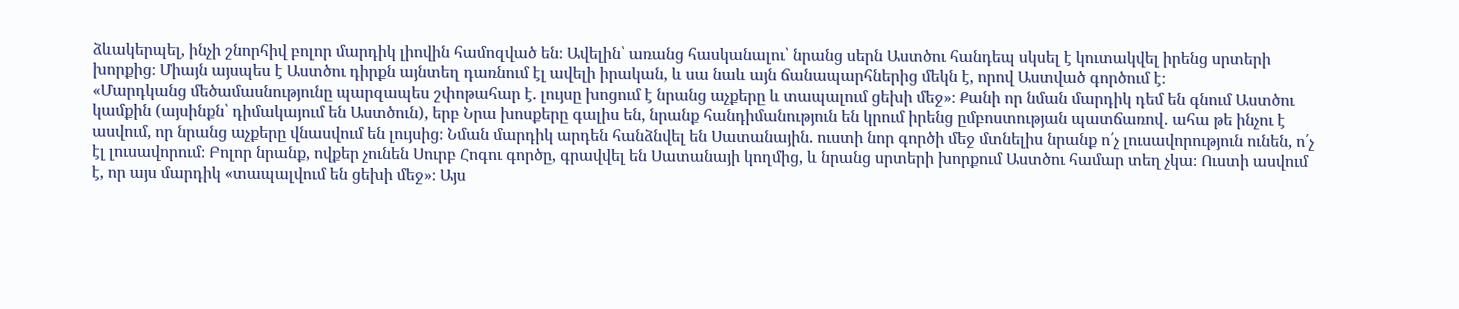ձևակերպել, ինչի շնորհիվ բոլոր մարդիկ լիովին համոզված են։ Ավելին՝ առանց հասկանալու՝ նրանց սերն Աստծու հանդեպ սկսել է կուտակվել իրենց սրտերի խորքից։ Միայն այսպես է Աստծու դիրքն այնտեղ դառնում էլ ավելի իրական, և սա նաև այն ճանապարհներից մեկն է, որով Աստված գործում է։
«Մարդկանց մեծամասնությունը պարզապես շփոթահար է. լույսը խոցում է նրանց աչքերը և տապալում ցեխի մեջ»։ Քանի որ նման մարդիկ դեմ են գնում Աստծու կամքին (այսինքն՝ դիմակայում են Աստծուն), երբ Նրա խոսքերը գալիս են, նրանք հանդիմանություն են կրում իրենց ըմբոստության պատճառով․ ահա թե ինչու է ասվում, որ նրանց աչքերը վնասվում են լույսից։ Նման մարդիկ արդեն հանձնվել են Սատանային. ուստի նոր գործի մեջ մտնելիս նրանք ո՛չ լուսավորություն ունեն, ո՛չ էլ լուսավորում։ Բոլոր նրանք, ովքեր չունեն Սուրբ Հոգու գործը, գրավվել են Սատանայի կողմից, և նրանց սրտերի խորքում Աստծու համար տեղ չկա։ Ուստի ասվում է, որ այս մարդիկ «տապալվում են ցեխի մեջ»։ Այս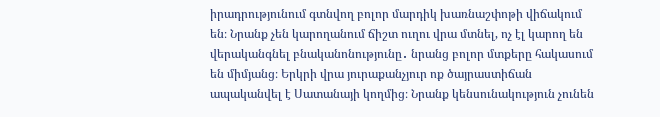իրադրությունում գտնվող բոլոր մարդիկ խառնաշփոթի վիճակում են։ Նրանք չեն կարողանում ճիշտ ուղու վրա մտնել, ոչ էլ կարող են վերականգնել բնականոնությունը․ նրանց բոլոր մտքերը հակասում են միմյանց։ Երկրի վրա յուրաքանչյուր ոք ծայրաստիճան ապականվել է Սատանայի կողմից։ Նրանք կենսունակություն չունեն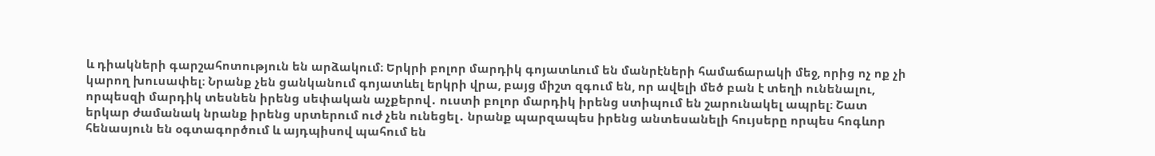և դիակների գարշահոտություն են արձակում։ Երկրի բոլոր մարդիկ գոյատևում են մանրէների համաճարակի մեջ, որից ոչ ոք չի կարող խուսափել։ Նրանք չեն ցանկանում գոյատևել երկրի վրա, բայց միշտ զգում են, որ ավելի մեծ բան է տեղի ունենալու, որպեսզի մարդիկ տեսնեն իրենց սեփական աչքերով․ ուստի բոլոր մարդիկ իրենց ստիպում են շարունակել ապրել։ Շատ երկար ժամանակ նրանք իրենց սրտերում ուժ չեն ունեցել․ նրանք պարզապես իրենց անտեսանելի հույսերը որպես հոգևոր հենասյուն են օգտագործում և այդպիսով պահում են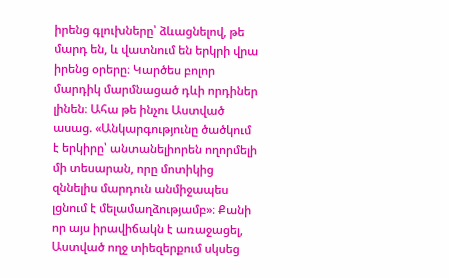իրենց գլուխները՝ ձևացնելով, թե մարդ են, և վատնում են երկրի վրա իրենց օրերը։ Կարծես բոլոր մարդիկ մարմնացած դևի որդիներ լինեն։ Ահա թե ինչու Աստված ասաց. «Անկարգությունը ծածկում է երկիրը՝ անտանելիորեն ողորմելի մի տեսարան, որը մոտիկից զննելիս մարդուն անմիջապես լցնում է մելամաղձությամբ»։ Քանի որ այս իրավիճակն է առաջացել, Աստված ողջ տիեզերքում սկսեց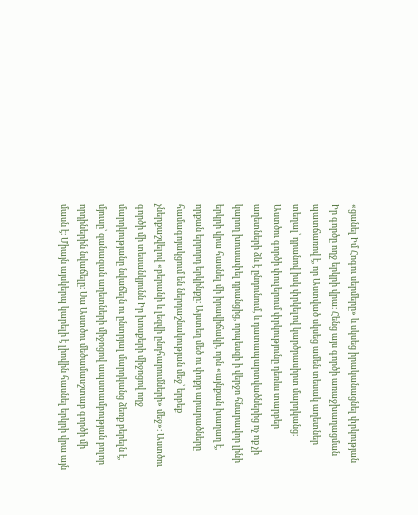«ցանել Իմ Հոգու սերմերը» և սկսեց իրականացնել փրկության Իր գործը ողջ երկրի վրա։ Հենց այս գործի առաջխաղացման պատճառով է, որ Աստված սկսեց ամեն տեսակ աղետներ տեղալ՝ դրանով իսկ փրկելով կարծրասիրտ մարդկանց։ Աստծու գործի փուլերում փրկությունը դեռևս տարբեր աղետների ձև է ընդունում, և դատապարտվածներից ոչ ոք չի կարող խուսափել դրանցից, որպեսզի ի վերջո հնարավոր լինի երկրի վրա հասնել մի իրավիճակի, որն «այնքան խաղաղ է, որքան երրորդ երկինքը։ Այստեղ մեծ ու փոքր արարածները համագոյակցում են ներդաշնակության մեջ՝ երբեք չներքաշվելով «բերանի և լեզվի ընդհարումների» մեջ»։ Աստծու գործի մի տեսանկյունն Իր խոսքերի միջոցով ողջ մարդկությանը նվաճելն ու ընտրյալ մարդկանց ձեռք բերելն է, մյուսը՝ զանազան աղետների միջոցով ապստամբության բոլոր որդիներին նվաճելը։ Սա Աստծու մեծամասշտաբ գործի մի մասն է։ Միայն այսկերպ կարելի է լիովին հասնել երկրի վրա այն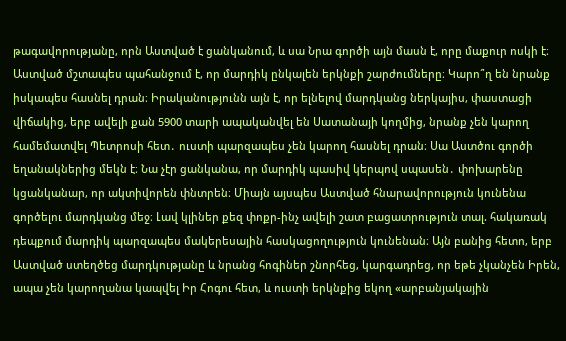թագավորությանը, որն Աստված է ցանկանում, և սա Նրա գործի այն մասն է, որը մաքուր ոսկի է։
Աստված մշտապես պահանջում է, որ մարդիկ ընկալեն երկնքի շարժումները։ Կարո՞ղ են նրանք իսկապես հասնել դրան։ Իրականությունն այն է, որ ելնելով մարդկանց ներկայիս, փաստացի վիճակից, երբ ավելի քան 5900 տարի ապականվել են Սատանայի կողմից, նրանք չեն կարող համեմատվել Պետրոսի հետ․ ուստի պարզապես չեն կարող հասնել դրան։ Սա Աստծու գործի եղանակներից մեկն է։ Նա չէր ցանկանա, որ մարդիկ պասիվ կերպով սպասեն․ փոխարենը կցանկանար, որ ակտիվորեն փնտրեն։ Միայն այսպես Աստված հնարավորություն կունենա գործելու մարդկանց մեջ։ Լավ կլիներ քեզ փոքր-ինչ ավելի շատ բացատրություն տալ. հակառակ դեպքում մարդիկ պարզապես մակերեսային հասկացողություն կունենան։ Այն բանից հետո, երբ Աստված ստեղծեց մարդկությանը և նրանց հոգիներ շնորհեց, կարգադրեց, որ եթե չկանչեն Իրեն, ապա չեն կարողանա կապվել Իր Հոգու հետ, և ուստի երկնքից եկող «արբանյակային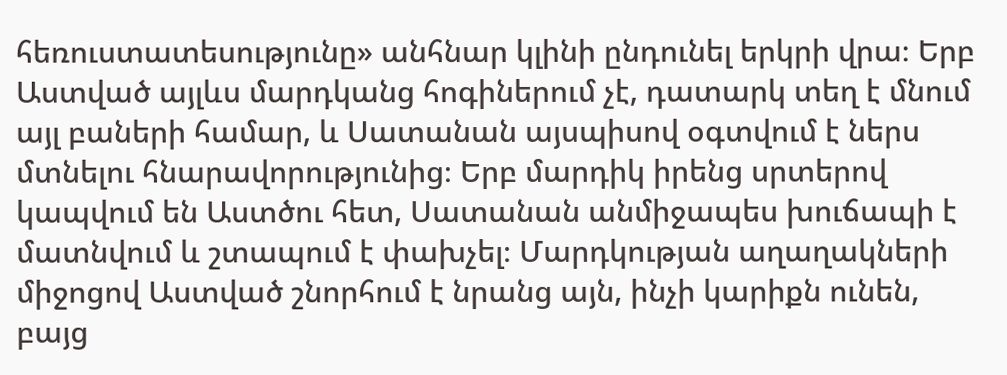հեռուստատեսությունը» անհնար կլինի ընդունել երկրի վրա։ Երբ Աստված այլևս մարդկանց հոգիներում չէ, դատարկ տեղ է մնում այլ բաների համար, և Սատանան այսպիսով օգտվում է ներս մտնելու հնարավորությունից։ Երբ մարդիկ իրենց սրտերով կապվում են Աստծու հետ, Սատանան անմիջապես խուճապի է մատնվում և շտապում է փախչել։ Մարդկության աղաղակների միջոցով Աստված շնորհում է նրանց այն, ինչի կարիքն ունեն, բայց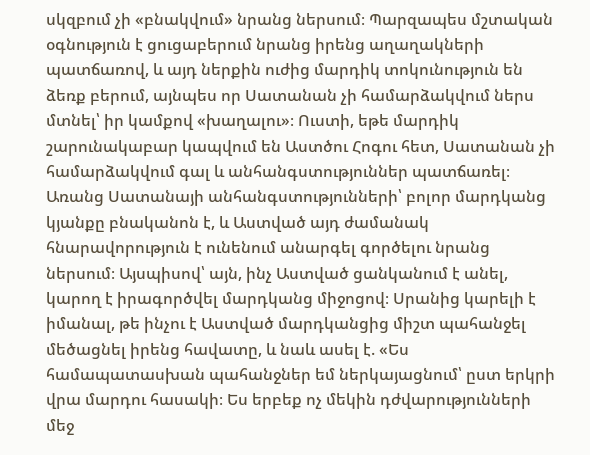սկզբում չի «բնակվում» նրանց ներսում։ Պարզապես մշտական օգնություն է ցուցաբերում նրանց իրենց աղաղակների պատճառով, և այդ ներքին ուժից մարդիկ տոկունություն են ձեռք բերում, այնպես որ Սատանան չի համարձակվում ներս մտնել՝ իր կամքով «խաղալու»։ Ուստի, եթե մարդիկ շարունակաբար կապվում են Աստծու Հոգու հետ, Սատանան չի համարձակվում գալ և անհանգստություններ պատճառել։ Առանց Սատանայի անհանգստությունների՝ բոլոր մարդկանց կյանքը բնականոն է, և Աստված այդ ժամանակ հնարավորություն է ունենում անարգել գործելու նրանց ներսում։ Այսպիսով՝ այն, ինչ Աստված ցանկանում է անել, կարող է իրագործվել մարդկանց միջոցով։ Սրանից կարելի է իմանալ, թե ինչու է Աստված մարդկանցից միշտ պահանջել մեծացնել իրենց հավատը, և նաև ասել է. «Ես համապատասխան պահանջներ եմ ներկայացնում՝ ըստ երկրի վրա մարդու հասակի։ Ես երբեք ոչ մեկին դժվարությունների մեջ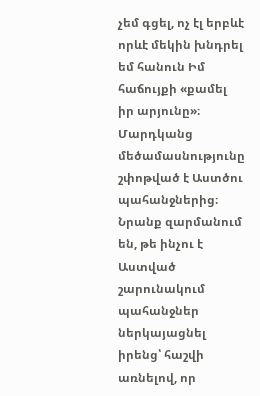չեմ գցել, ոչ էլ երբևէ որևէ մեկին խնդրել եմ հանուն Իմ հաճույքի «քամել իր արյունը»։ Մարդկանց մեծամասնությունը շփոթված է Աստծու պահանջներից։ Նրանք զարմանում են, թե ինչու է Աստված շարունակում պահանջներ ներկայացնել իրենց՝ հաշվի առնելով, որ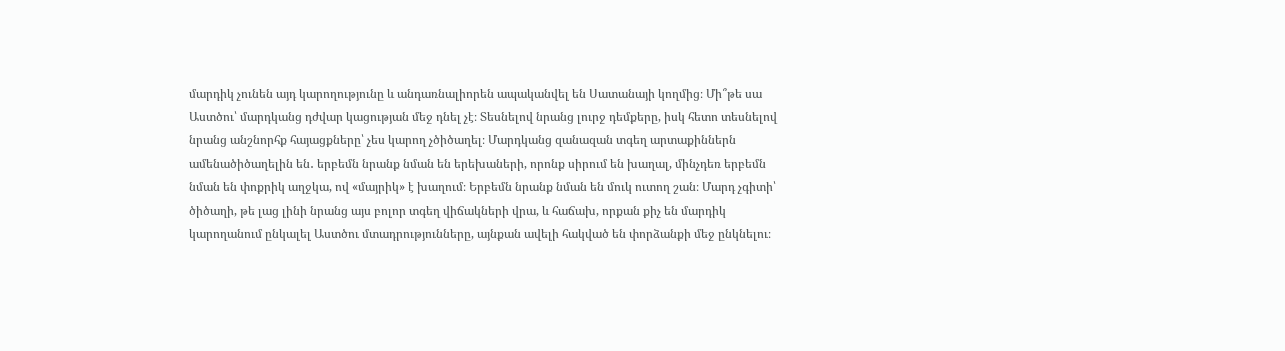մարդիկ չունեն այդ կարողությունը և անդառնալիորեն ապականվել են Սատանայի կողմից։ Մի՞թե սա Աստծու՝ մարդկանց դժվար կացության մեջ դնել չէ։ Տեսնելով նրանց լուրջ դեմքերը, իսկ հետո տեսնելով նրանց անշնորհք հայացքները՝ չես կարող չծիծաղել։ Մարդկանց զանազան տգեղ արտաքիններն ամենածիծաղելին են․ երբեմն նրանք նման են երեխաների, որոնք սիրում են խաղալ, մինչդեռ երբեմն նման են փոքրիկ աղջկա, ով «մայրիկ» է խաղում։ Երբեմն նրանք նման են մուկ ուտող շան։ Մարդ չգիտի՝ ծիծաղի, թե լաց լինի նրանց այս բոլոր տգեղ վիճակների վրա, և հաճախ, որքան քիչ են մարդիկ կարողանում ընկալել Աստծու մտադրությունները, այնքան ավելի հակված են փորձանքի մեջ ընկնելու։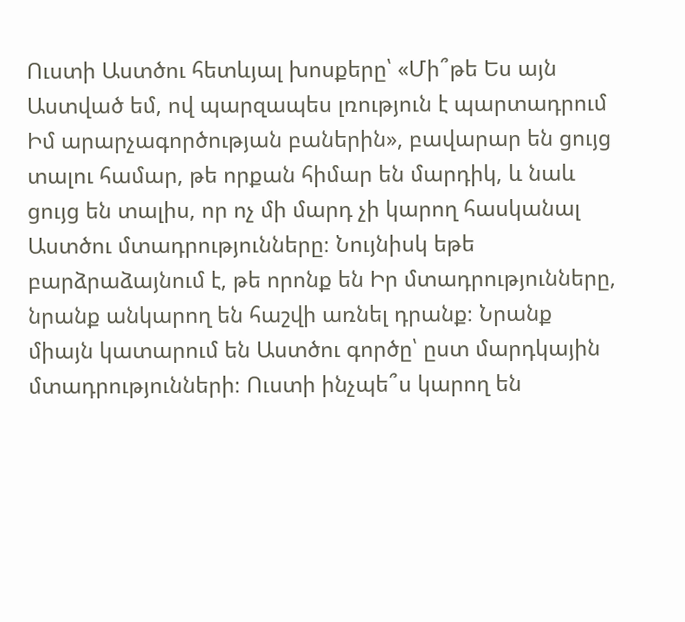Ուստի Աստծու հետևյալ խոսքերը՝ «Մի՞թե Ես այն Աստված եմ, ով պարզապես լռություն է պարտադրում Իմ արարչագործության բաներին», բավարար են ցույց տալու համար, թե որքան հիմար են մարդիկ, և նաև ցույց են տալիս, որ ոչ մի մարդ չի կարող հասկանալ Աստծու մտադրությունները։ Նույնիսկ եթե բարձրաձայնում է, թե որոնք են Իր մտադրությունները, նրանք անկարող են հաշվի առնել դրանք։ Նրանք միայն կատարում են Աստծու գործը՝ ըստ մարդկային մտադրությունների։ Ուստի ինչպե՞ս կարող են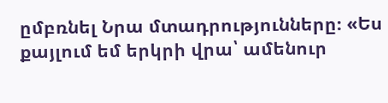ըմբռնել Նրա մտադրությունները։ «Ես քայլում եմ երկրի վրա՝ ամենուր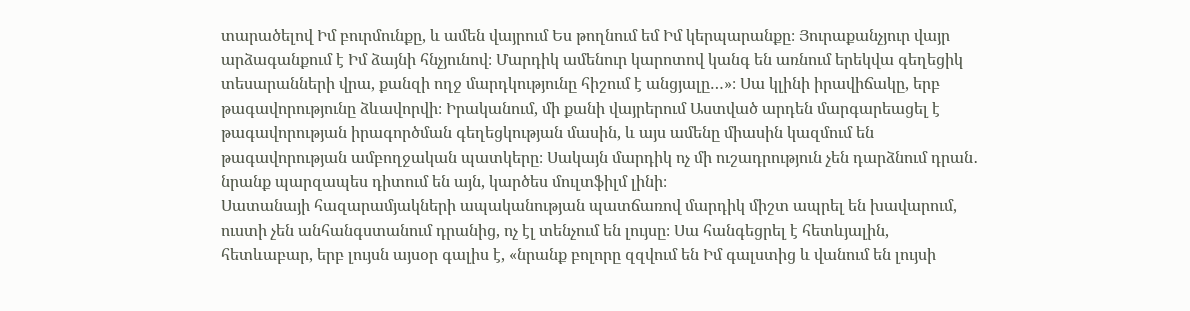տարածելով Իմ բուրմունքը, և ամեն վայրում Ես թողնում եմ Իմ կերպարանքը։ Յուրաքանչյուր վայր արձագանքում է Իմ ձայնի հնչյունով։ Մարդիկ ամենուր կարոտով կանգ են առնում երեկվա գեղեցիկ տեսարանների վրա, քանզի ողջ մարդկությունը հիշում է անցյալը…»։ Սա կլինի իրավիճակը, երբ թագավորությունը ձևավորվի։ Իրականում, մի քանի վայրերում Աստված արդեն մարգարեացել է թագավորության իրագործման գեղեցկության մասին, և այս ամենը միասին կազմում են թագավորության ամբողջական պատկերը։ Սակայն մարդիկ ոչ մի ուշադրություն չեն դարձնում դրան․ նրանք պարզապես դիտում են այն, կարծես մուլտֆիլմ լինի։
Սատանայի հազարամյակների ապականության պատճառով մարդիկ միշտ ապրել են խավարում, ուստի չեն անհանգստանում դրանից, ոչ էլ տենչում են լույսը։ Սա հանգեցրել է հետևյալին, հետևաբար, երբ լույսն այսօր գալիս է, «նրանք բոլորը զզվում են Իմ գալստից և վանում են լույսի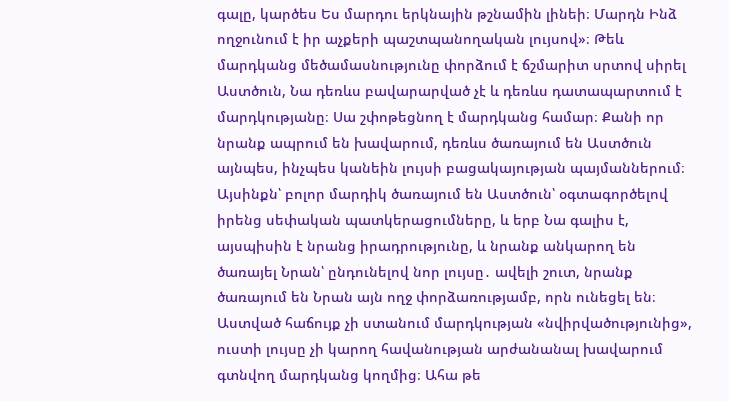գալը, կարծես Ես մարդու երկնային թշնամին լինեի։ Մարդն Ինձ ողջունում է իր աչքերի պաշտպանողական լույսով»։ Թեև մարդկանց մեծամասնությունը փորձում է ճշմարիտ սրտով սիրել Աստծուն, Նա դեռևս բավարարված չէ և դեռևս դատապարտում է մարդկությանը։ Սա շփոթեցնող է մարդկանց համար։ Քանի որ նրանք ապրում են խավարում, դեռևս ծառայում են Աստծուն այնպես, ինչպես կանեին լույսի բացակայության պայմաններում։ Այսինքն՝ բոլոր մարդիկ ծառայում են Աստծուն՝ օգտագործելով իրենց սեփական պատկերացումները, և երբ Նա գալիս է, այսպիսին է նրանց իրադրությունը, և նրանք անկարող են ծառայել Նրան՝ ընդունելով նոր լույսը․ ավելի շուտ, նրանք ծառայում են Նրան այն ողջ փորձառությամբ, որն ունեցել են։ Աստված հաճույք չի ստանում մարդկության «նվիրվածությունից», ուստի լույսը չի կարող հավանության արժանանալ խավարում գտնվող մարդկանց կողմից։ Ահա թե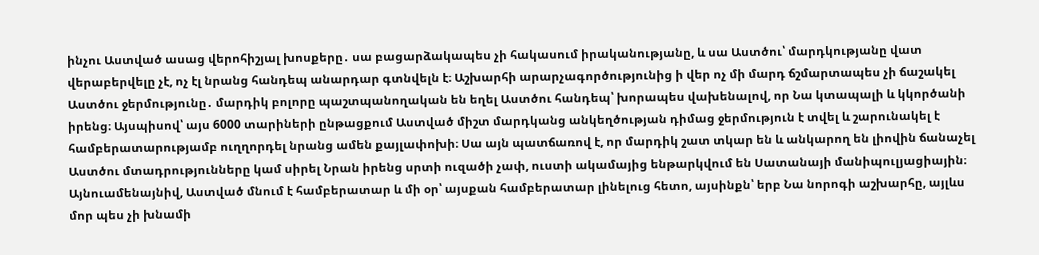ինչու Աստված ասաց վերոհիշյալ խոսքերը․ սա բացարձակապես չի հակասում իրականությանը, և սա Աստծու՝ մարդկությանը վատ վերաբերվելը չէ, ոչ էլ նրանց հանդեպ անարդար գտնվելն է։ Աշխարհի արարչագործությունից ի վեր ոչ մի մարդ ճշմարտապես չի ճաշակել Աստծու ջերմությունը․ մարդիկ բոլորը պաշտպանողական են եղել Աստծու հանդեպ՝ խորապես վախենալով, որ Նա կտապալի և կկործանի իրենց։ Այսպիսով՝ այս 6000 տարիների ընթացքում Աստված միշտ մարդկանց անկեղծության դիմաց ջերմություն է տվել և շարունակել է համբերատարությամբ ուղղորդել նրանց ամեն քայլափոխի։ Սա այն պատճառով է, որ մարդիկ շատ տկար են և անկարող են լիովին ճանաչել Աստծու մտադրությունները կամ սիրել Նրան իրենց սրտի ուզածի չափ, ուստի ակամայից ենթարկվում են Սատանայի մանիպուլյացիային։ Այնուամենայնիվ, Աստված մնում է համբերատար և մի օր՝ այսքան համբերատար լինելուց հետո, այսինքն՝ երբ Նա նորոգի աշխարհը, այլևս մոր պես չի խնամի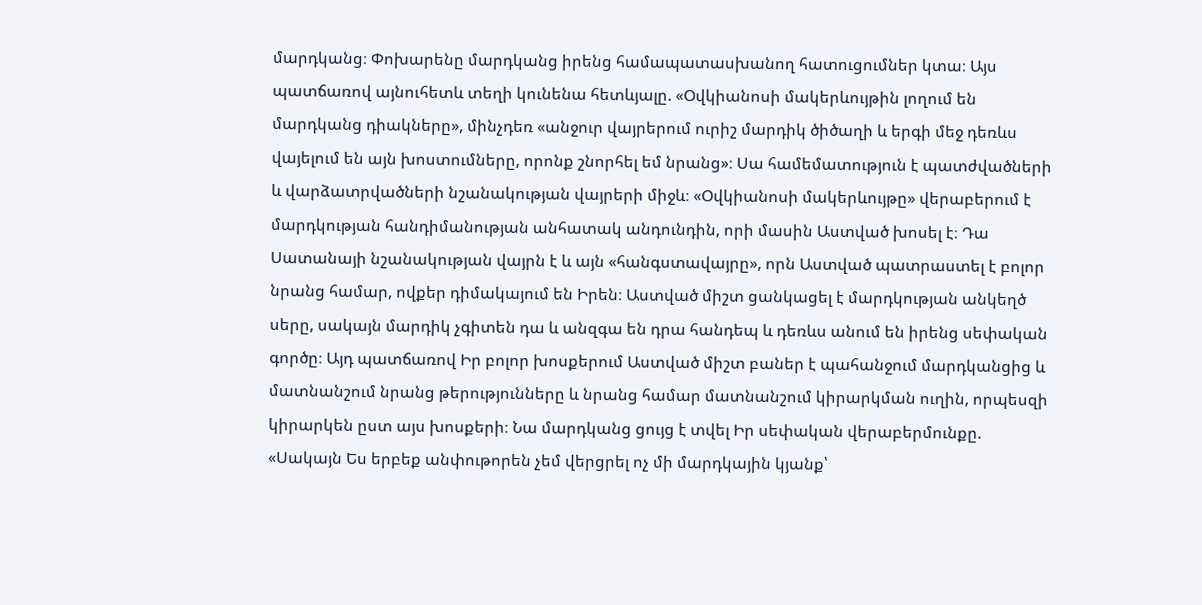մարդկանց։ Փոխարենը մարդկանց իրենց համապատասխանող հատուցումներ կտա։ Այս պատճառով այնուհետև տեղի կունենա հետևյալը. «Օվկիանոսի մակերևույթին լողում են մարդկանց դիակները», մինչդեռ «անջուր վայրերում ուրիշ մարդիկ ծիծաղի և երգի մեջ դեռևս վայելում են այն խոստումները, որոնք շնորհել եմ նրանց»։ Սա համեմատություն է պատժվածների և վարձատրվածների նշանակության վայրերի միջև։ «Օվկիանոսի մակերևույթը» վերաբերում է մարդկության հանդիմանության անհատակ անդունդին, որի մասին Աստված խոսել է։ Դա Սատանայի նշանակության վայրն է և այն «հանգստավայրը», որն Աստված պատրաստել է բոլոր նրանց համար, ովքեր դիմակայում են Իրեն։ Աստված միշտ ցանկացել է մարդկության անկեղծ սերը, սակայն մարդիկ չգիտեն դա և անզգա են դրա հանդեպ և դեռևս անում են իրենց սեփական գործը։ Այդ պատճառով Իր բոլոր խոսքերում Աստված միշտ բաներ է պահանջում մարդկանցից և մատնանշում նրանց թերությունները և նրանց համար մատնանշում կիրարկման ուղին, որպեսզի կիրարկեն ըստ այս խոսքերի։ Նա մարդկանց ցույց է տվել Իր սեփական վերաբերմունքը. «Սակայն Ես երբեք անփութորեն չեմ վերցրել ոչ մի մարդկային կյանք՝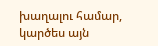խաղալու համար, կարծես այն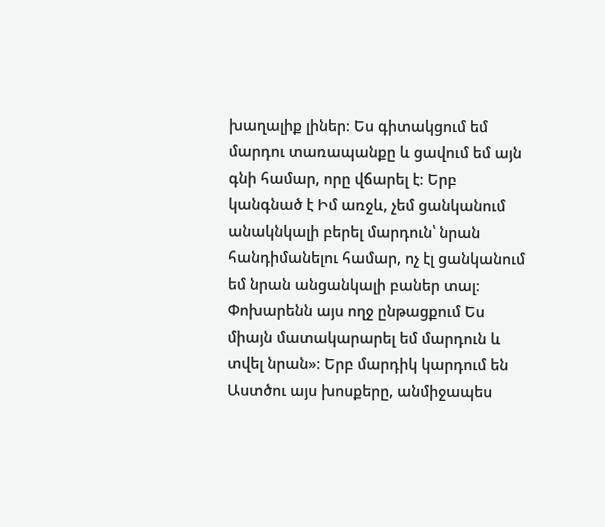խաղալիք լիներ։ Ես գիտակցում եմ մարդու տառապանքը և ցավում եմ այն գնի համար, որը վճարել է։ Երբ կանգնած է Իմ առջև, չեմ ցանկանում անակնկալի բերել մարդուն՝ նրան հանդիմանելու համար, ոչ էլ ցանկանում եմ նրան անցանկալի բաներ տալ։ Փոխարենն այս ողջ ընթացքում Ես միայն մատակարարել եմ մարդուն և տվել նրան»։ Երբ մարդիկ կարդում են Աստծու այս խոսքերը, անմիջապես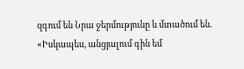զգում են Նրա ջերմությունը և մտածում են. «Իսկապես, անցյալում գին եմ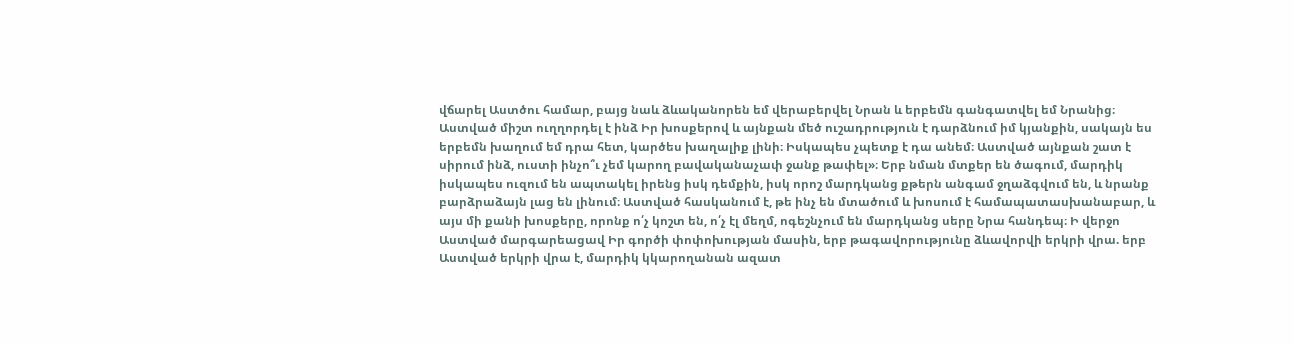վճարել Աստծու համար, բայց նաև ձևականորեն եմ վերաբերվել Նրան և երբեմն գանգատվել եմ Նրանից։ Աստված միշտ ուղղորդել է ինձ Իր խոսքերով և այնքան մեծ ուշադրություն է դարձնում իմ կյանքին, սակայն ես երբեմն խաղում եմ դրա հետ, կարծես խաղալիք լինի։ Իսկապես չպետք է դա անեմ։ Աստված այնքան շատ է սիրում ինձ, ուստի ինչո՞ւ չեմ կարող բավականաչափ ջանք թափել»։ Երբ նման մտքեր են ծագում, մարդիկ իսկապես ուզում են ապտակել իրենց իսկ դեմքին, իսկ որոշ մարդկանց քթերն անգամ ջղաձգվում են, և նրանք բարձրաձայն լաց են լինում։ Աստված հասկանում է, թե ինչ են մտածում և խոսում է համապատասխանաբար, և այս մի քանի խոսքերը, որոնք ո՛չ կոշտ են, ո՛չ էլ մեղմ, ոգեշնչում են մարդկանց սերը Նրա հանդեպ։ Ի վերջո Աստված մարգարեացավ Իր գործի փոփոխության մասին, երբ թագավորությունը ձևավորվի երկրի վրա. երբ Աստված երկրի վրա է, մարդիկ կկարողանան ազատ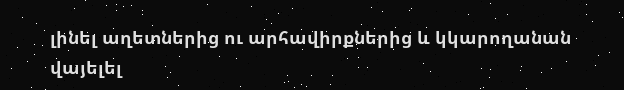լինել աղետներից ու արհավիրքներից և կկարողանան վայելել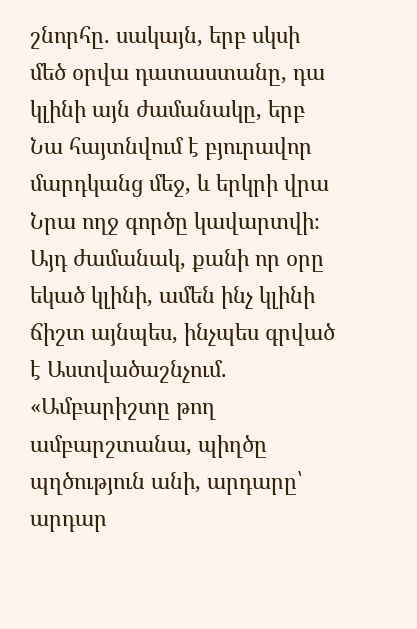շնորհը. սակայն, երբ սկսի մեծ օրվա դատաստանը, դա կլինի այն ժամանակը, երբ Նա հայտնվում է բյուրավոր մարդկանց մեջ, և երկրի վրա Նրա ողջ գործը կավարտվի։ Այդ ժամանակ, քանի որ օրը եկած կլինի, ամեն ինչ կլինի ճիշտ այնպես, ինչպես գրված է Աստվածաշնչում. «Ամբարիշտը թող ամբարշտանա, պիղծը պղծություն անի, արդարը՝ արդար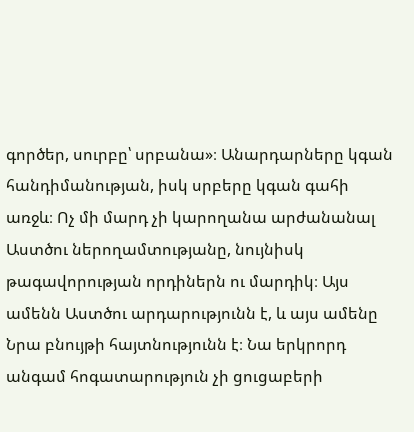գործեր, սուրբը՝ սրբանա»։ Անարդարները կգան հանդիմանության, իսկ սրբերը կգան գահի առջև։ Ոչ մի մարդ չի կարողանա արժանանալ Աստծու ներողամտությանը, նույնիսկ թագավորության որդիներն ու մարդիկ։ Այս ամենն Աստծու արդարությունն է, և այս ամենը Նրա բնույթի հայտնությունն է։ Նա երկրորդ անգամ հոգատարություն չի ցուցաբերի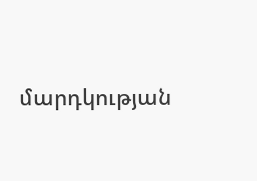մարդկության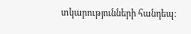տկարությունների հանդեպ։